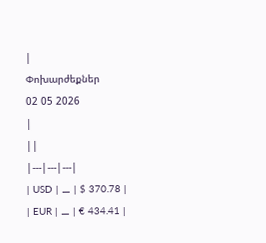|
Փոխարժեքներ
02 05 2026
|
||
|---|---|---|
| USD | ⚊ | $ 370.78 |
| EUR | ⚊ | € 434.41 |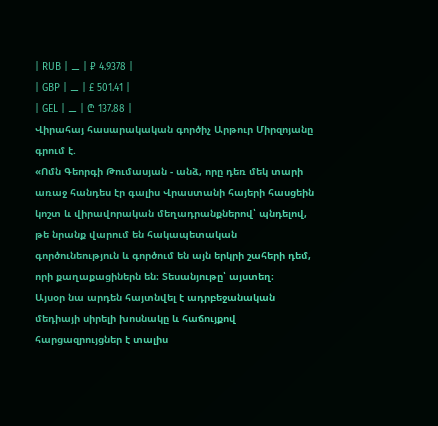| RUB | ⚊ | ₽ 4.9378 |
| GBP | ⚊ | £ 501.41 |
| GEL | ⚊ | ₾ 137.88 |
Վիրահայ հասարակական գործիչ Արթուր Միրզոյանը գրում է.
«Ոմն Գեորգի Թումասյան - անձ, որը դեռ մեկ տարի առաջ հանդես էր գալիս Վրաստանի հայերի հասցեին կոշտ և վիրավորական մեղադրանքներով՝ պնդելով, թե նրանք վարում են հակապետական գործունեություն և գործում են այն երկրի շահերի դեմ, որի քաղաքացիներն են։ Տեսանյութը՝ այստեղ։
Այսօր նա արդեն հայտնվել է ադրբեջանական մեդիայի սիրելի խոսնակը և հաճույքով հարցազրույցներ է տալիս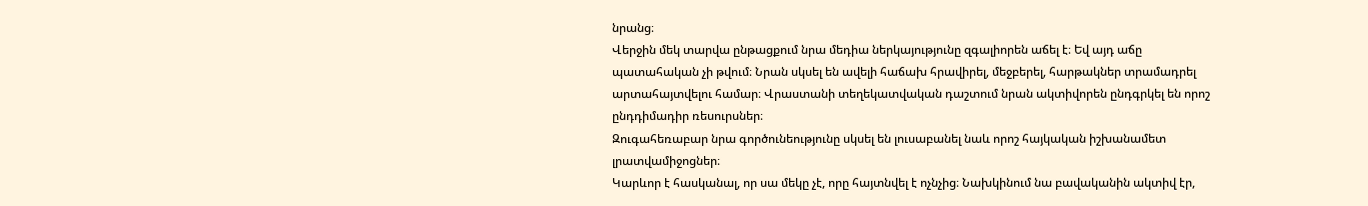նրանց։
Վերջին մեկ տարվա ընթացքում նրա մեդիա ներկայությունը զգալիորեն աճել է։ Եվ այդ աճը պատահական չի թվում։ Նրան սկսել են ավելի հաճախ հրավիրել, մեջբերել, հարթակներ տրամադրել արտահայտվելու համար։ Վրաստանի տեղեկատվական դաշտում նրան ակտիվորեն ընդգրկել են որոշ ընդդիմադիր ռեսուրսներ։
Զուգահեռաբար նրա գործունեությունը սկսել են լուսաբանել նաև որոշ հայկական իշխանամետ լրատվամիջոցներ։
Կարևոր է հասկանալ, որ սա մեկը չէ, որը հայտնվել է ոչնչից։ Նախկինում նա բավականին ակտիվ էր,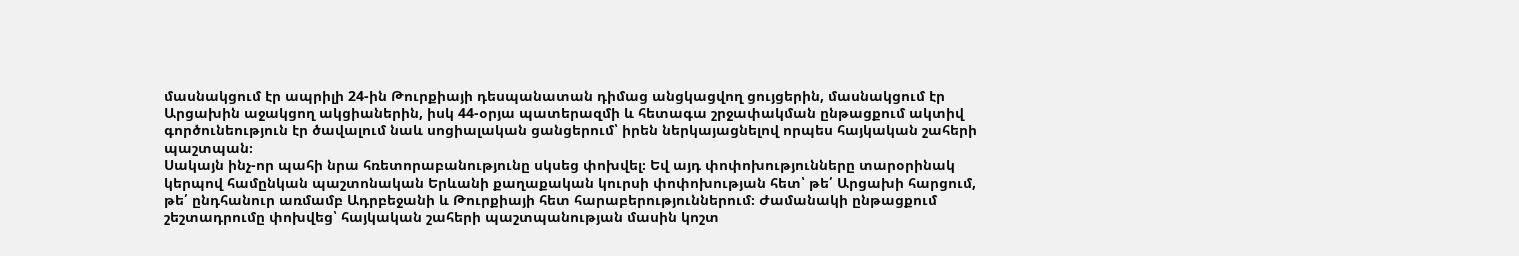մասնակցում էր ապրիլի 24-ին Թուրքիայի դեսպանատան դիմաց անցկացվող ցույցերին, մասնակցում էր Արցախին աջակցող ակցիաներին, իսկ 44-օրյա պատերազմի և հետագա շրջափակման ընթացքում ակտիվ գործունեություն էր ծավալում նաև սոցիալական ցանցերում՝ իրեն ներկայացնելով որպես հայկական շահերի պաշտպան։
Սակայն ինչ-որ պահի նրա հռետորաբանությունը սկսեց փոխվել։ Եվ այդ փոփոխությունները տարօրինակ կերպով համընկան պաշտոնական Երևանի քաղաքական կուրսի փոփոխության հետ՝ թե՛ Արցախի հարցում, թե՛ ընդհանուր առմամբ Ադրբեջանի և Թուրքիայի հետ հարաբերություններում։ Ժամանակի ընթացքում շեշտադրումը փոխվեց՝ հայկական շահերի պաշտպանության մասին կոշտ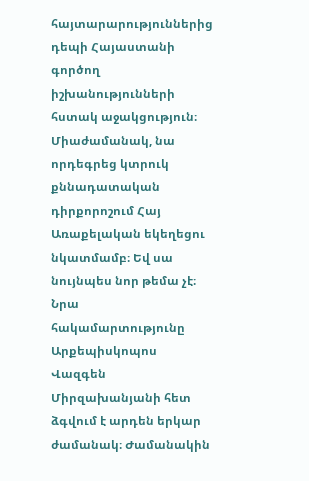հայտարարություններից դեպի Հայաստանի գործող իշխանությունների հստակ աջակցություն։
Միաժամանակ, նա որդեգրեց կտրուկ քննադատական դիրքորոշում Հայ Առաքելական եկեղեցու նկատմամբ։ Եվ սա նույնպես նոր թեմա չէ։ Նրա հակամարտությունը Արքեպիսկոպոս Վազգեն Միրզախանյանի հետ ձգվում է արդեն երկար ժամանակ։ Ժամանակին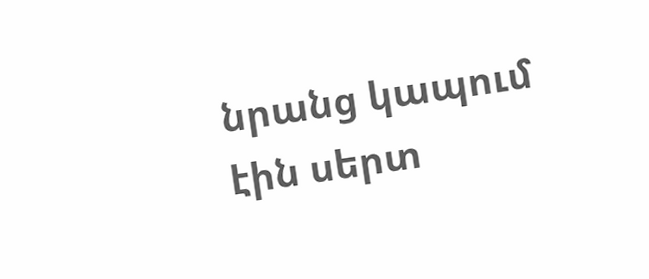նրանց կապում էին սերտ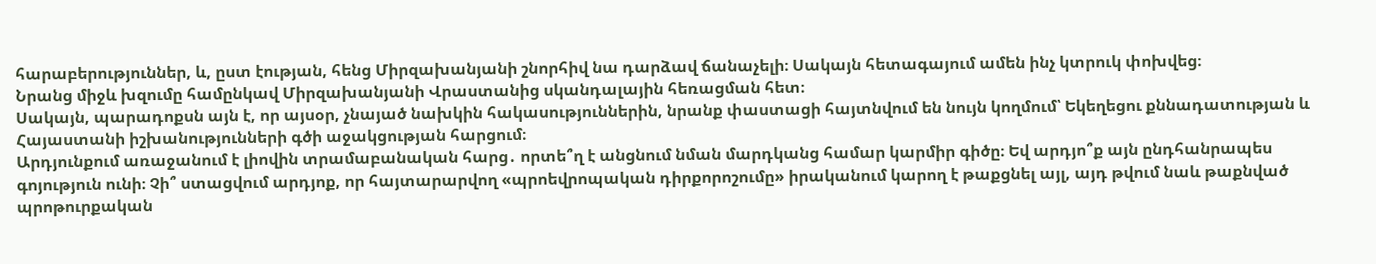հարաբերություններ, և, ըստ էության, հենց Միրզախանյանի շնորհիվ նա դարձավ ճանաչելի։ Սակայն հետագայում ամեն ինչ կտրուկ փոխվեց։
Նրանց միջև խզումը համընկավ Միրզախանյանի Վրաստանից սկանդալային հեռացման հետ։
Սակայն, պարադոքսն այն է, որ այսօր, չնայած նախկին հակասություններին, նրանք փաստացի հայտնվում են նույն կողմում՝ Եկեղեցու քննադատության և Հայաստանի իշխանությունների գծի աջակցության հարցում։
Արդյունքում առաջանում է լիովին տրամաբանական հարց․ որտե՞ղ է անցնում նման մարդկանց համար կարմիր գիծը։ Եվ արդյո՞ք այն ընդհանրապես գոյություն ունի։ Չի՞ ստացվում արդյոք, որ հայտարարվող «պրոեվրոպական դիրքորոշումը» իրականում կարող է թաքցնել այլ, այդ թվում նաև թաքնված պրոթուրքական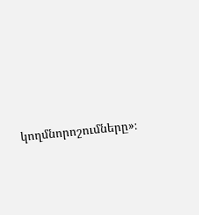կողմնորոշումները»։